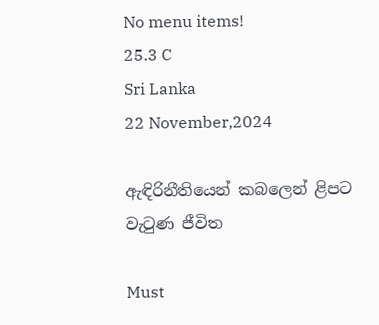No menu items!
25.3 C
Sri Lanka
22 November,2024

ඇඳිරිනීතියෙන් කබලෙන් ළිපට වැටුණ ජීවිත

Must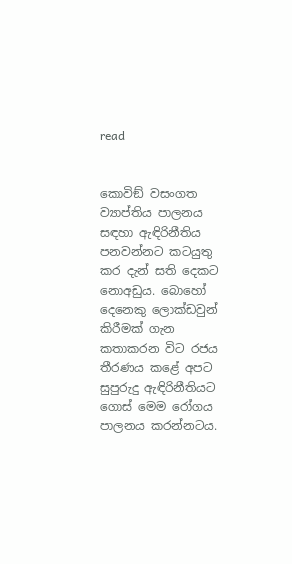read


කොවිඞ් වසංගත ව්‍යාප්තිය පාලනය සඳහා ඇඳිරිනීතිය පනවන්නට කටයුතු කර දැන් සති දෙකට නොඅඩුය. බොහෝ දෙනෙකු ලොක්ඩවුන් කිරීමක් ගැන කතාකරන විට රජය තීරණය කළේ අපට සුපුරුදු ඇඳිරිනීතියට ගොස් මෙම රෝගය පාලනය කරන්නටය.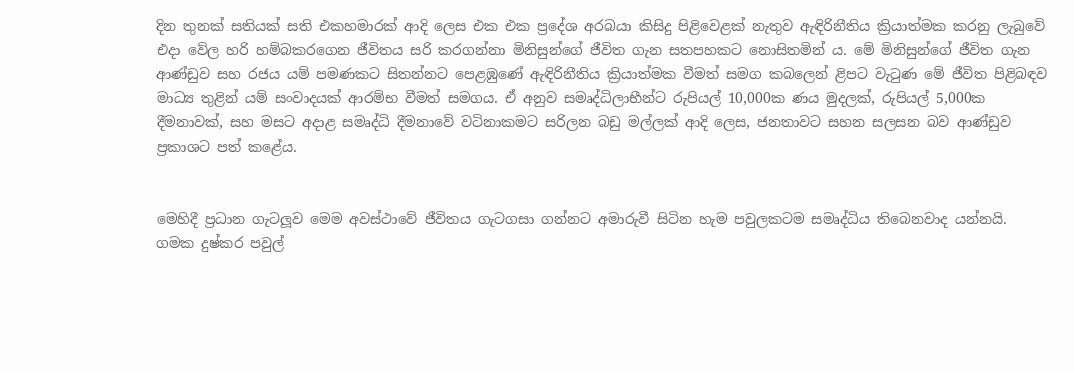දින තුනක් සතියක් සති එකහමාරක් ආදි ලෙස එක එක ප්‍රදේශ අරබයා කිසිදු පිළිවෙළක් නැතුව ඇඳිරිනීතිය ක්‍රියාත්මක කරනු ලැබුවේ එදා වේල හරි හම්බකරගෙන ජීවිතය සරි කරගන්නා මිනිසුන්ගේ ජීවිත ගැන සතපහකට නොසිතමින් ය. මේ මිනිසුන්ගේ ජීවිත ගැන ආණ්ඩුව සහ රජය යම් පමණකට සිතන්නට පෙළඹුණේ ඇඳිරිනීතිය ක්‍රියාත්මක වීමත් සමග කබලෙන් ළිපට වැටුණ මේ ජීවිත පිළිබඳව මාධ්‍ය තුළින් යම් සංවාදයක් ආරම්භ වීමත් සමගය. ඒ අනුව සමෘද්ධිලාභීන්ට රුපියල් 10,000ක ණය මුදලක්, රුපියල් 5,000ක දීමනාවක්, සහ මසට අදාළ සමෘද්ධි දීමනාවේ වටිනාකමට සරිලන බඩු මල්ලක් ආදි ලෙස, ජනතාවට සහන සලසන බව ආණ්ඩුව ප්‍රකාශට පත් කළේය.


මෙහිදී ප්‍රධාන ගැටලූව මෙම අවස්ථාවේ ජීවිතය ගැටගසා ගන්නට අමාරුවී සිටින හැම පවුලකටම සමෘද්ධිය තිබෙනවාද යන්නයි. ගමක දුෂ්කර පවුල්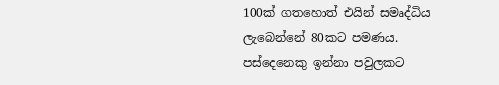100ක් ගතහොත් එයින් සමෘද්ධිය ලැබෙන්නේ 80කට පමණය. පස්දෙනෙකු ඉන්නා පවුලකට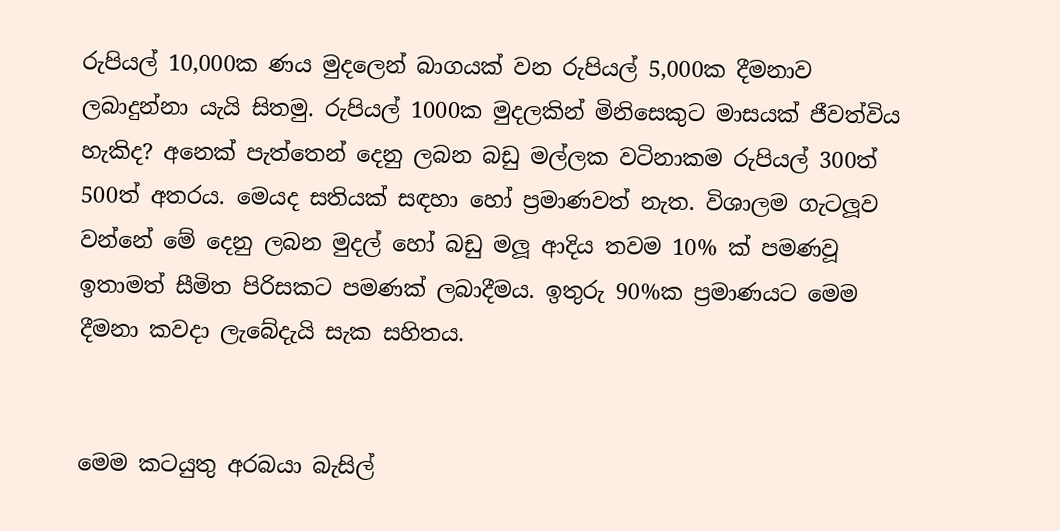රුපියල් 10,000ක ණය මුදලෙන් බාගයක් වන රුපියල් 5,000ක දීමනාව ලබාදුන්නා යැයි සිතමු. රුපියල් 1000ක මුදලකින් මිනිසෙකුට මාසයක් ජීවත්විය හැකිද? අනෙක් පැත්තෙන් දෙනු ලබන බඩු මල්ලක වටිනාකම රුපියල් 300ත් 500ත් අතරය. මෙයද සතියක් සඳහා හෝ ප්‍රමාණවත් නැත. විශාලම ගැටලූව වන්නේ මේ දෙනු ලබන මුදල් හෝ බඩු මලූ ආදිය තවම 10% ක් පමණවූ ඉතාමත් සීමිත පිරිසකට පමණක් ලබාදීමය. ඉතුරු 90%ක ප්‍රමාණයට මෙම දීමනා කවදා ලැබේදැයි සැක සහිතය.


මෙම කටයුතු අරබයා බැසිල්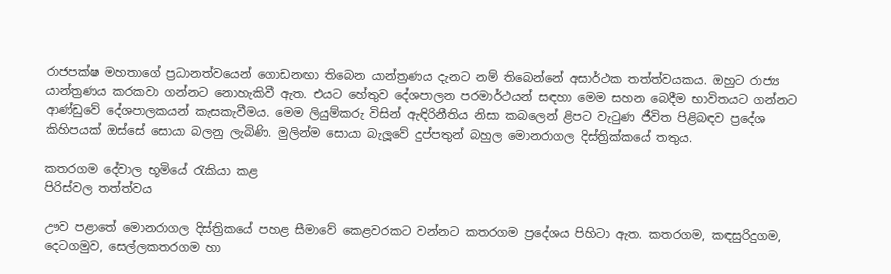රාජපක්ෂ මහතාගේ ප්‍රධානත්වයෙන් ගොඩනඟා තිබෙන යාන්ත්‍රණය දැනට නම් තිබෙන්නේ අසාර්ථක තත්ත්වයකය. ඔහුට රාජ්‍ය යාන්ත්‍රණය කරකවා ගන්නට නොහැකිවී ඇත. එයට හේතුව දේශපාලන පරමාර්ථයන් සඳහා මෙම සහන බෙදීම භාවිතයට ගන්නට ආණ්ඩුවේ දේශපාලකයන් කැසකැවීමය. මෙම ලියුම්කරු විසින් ඇඳිරිනීතිය නිසා කබලෙන් ළිපට වැටුණ ජීවිත පිළිබඳව ප්‍රදේශ කිහිපයක් ඔස්සේ සොයා බලනු ලැබිණි. මුලින්ම සොයා බැලූවේ දුප්පතුන් බහුල මොනරාගල දිස්ත්‍රික්කයේ තතුය.

කතරගම දේවාල භූමියේ රැකියා කළ
පිරිස්වල තත්ත්වය

ඌව පළාතේ මොනරාගල දිස්ත්‍රිකයේ පහළ සීමාවේ කෙළවරකට වන්නට කතරගම ප්‍රදේශය පිහිටා ඇත. කතරගම, කඳසුරිදුගම, දෙටගමුව, සෙල්ලකතරගම හා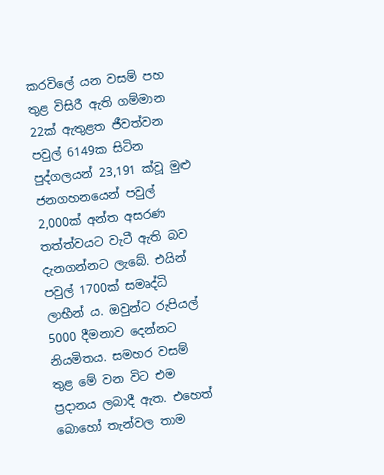කරවිලේ යන වසම් පහ තුළ විසිරී ඇති ගම්මාන 22ක් ඇතුළත ජීවත්වන පවුල් 6149ක සිටින පුද්ගලයන් 23,191 ක්වූ මුළු ජනගහනයෙන් පවුල් 2,000ක් අන්ත අසරණ තත්ත්වයට වැටී ඇති බව දැනගන්නට ලැබේ. එයින් පවුල් 1700ක් සමෘද්ධි ලාභීන් ය. ඔවුන්ට රුපියල් 5000 දීමනාව දෙන්නට නියමිතය. සමහර වසම් තුළ මේ වන විට එම ප්‍රදානය ලබාදී ඇත. එහෙත් බොහෝ තැන්වල තාම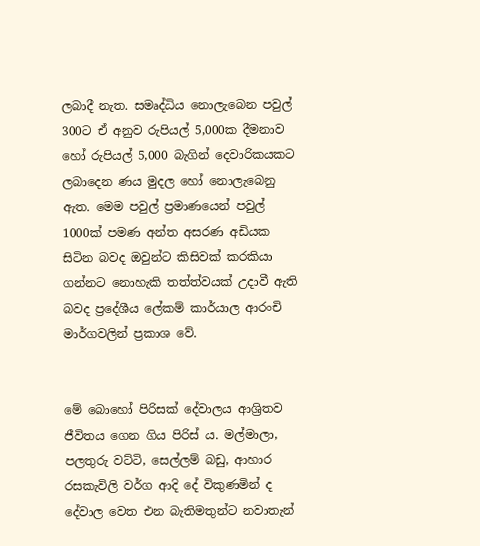ලබාදී නැත. සමෘද්ධිය නොලැබෙන පවුල් 300ට ඒ අනුව රුපියල් 5,000ක දීමනාව හෝ රුපියල් 5,000 බැගින් දෙවාරිකයකට ලබාදෙන ණය මුදල හෝ නොලැබෙනු ඇත. මෙම පවුල් ප්‍රමාණයෙන් පවුල් 1000ක් පමණ අන්ත අසරණ අඩියක සිටින බවද ඔවුන්ට කිසිවක් කරකියා ගන්නට නොහැකි තත්ත්වයක් උදාවී ඇති බවද ප්‍රදේශීය ලේකම් කාර්යාල ආරංචි මාර්ගවලින් ප්‍රකාශ වේ.


මේ බොහෝ පිරිසක් දේවාලය ආශ්‍රිතව ජීවිතය ගෙන ගිය පිරිස් ය. මල්මාලා, පලතුරු වට්ටි, සෙල්ලම් බඩු, ආහාර රසකැවිලි වර්ග ආදි දේ විකුණමින් ද දේවාල වෙත එන බැතිමතුන්ට නවාතැන්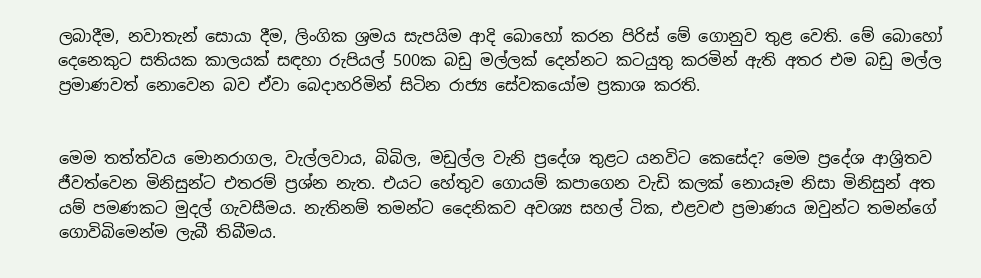ලබාදීම, නවාතැන් සොයා දීම, ලිංගික ශ්‍රමය සැපයිම ආදි බොහෝ කරන පිරිස් මේ ගොනුව තුළ වෙති. මේ බොහෝ දෙනෙකුට සතියක කාලයක් සඳහා රුපියල් 500ක බඩු මල්ලක් දෙන්නට කටයුතු කරමින් ඇති අතර එම බඩු මල්ල ප්‍රමාණවත් නොවෙන බව ඒවා බෙදාහරිමින් සිටින රාජ්‍ය සේවකයෝම ප්‍රකාශ කරති.


මෙම තත්ත්වය මොනරාගල, වැල්ලවාය, බිබිල, මඩුල්ල වැනි ප්‍රදේශ තුළට යනවිට කෙසේද? මෙම ප්‍රදේශ ආශ්‍රිතව ජීවත්වෙන මිනිසුන්ට එතරම් ප්‍රශ්න නැත. එයට හේතුව ගොයම් කපාගෙන වැඩි කලක් නොයෑම නිසා මිනිසුන් අත යම් පමණකට මුදල් ගැවසීමය. නැතිනම් තමන්ට දෛනිකව අවශ්‍ය සහල් ටික, එළවළු ප්‍රමාණය ඔවුන්ට තමන්ගේ ගොවිබිමෙන්ම ලැබී තිබීමය.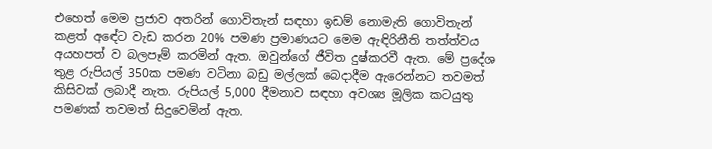එහෙත් මෙම ප්‍රජාව අතරින් ගොවිතැන් සඳහා ඉඩම් නොමැති ගොවිතැන් කළත් අඳේට වැඩ කරන 20% පමණ ප්‍රමාණයට මෙම ඇඳිරිනීති තත්ත්වය අයහපත් ව බලපෑම් කරමින් ඇත. ඔවුන්ගේ ජීවිත දුෂ්කරවී ඇත. මේ ප්‍රදේශ තුළ රුපියල් 350ක පමණ වටිනා බඩු මල්ලක් බෙදාදීම ඇරෙන්නට තවමත් කිසිවක් ලබාදී නැත. රුපියල් 5,000 දීමනාව සඳහා අවශ්‍ය මූලික කටයුතු පමණක් තවමත් සිදුවෙමින් ඇත.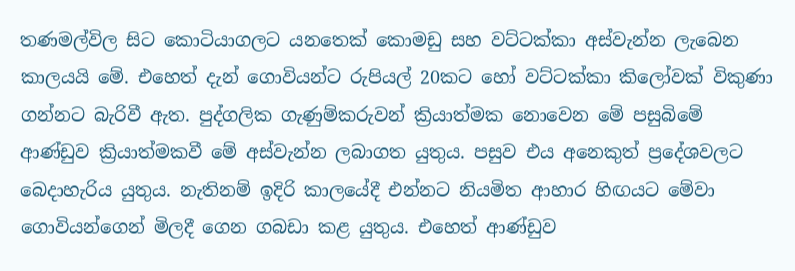තණමල්විල සිට කොටියාගලට යනතෙක් කොමඩු සහ වට්ටක්කා අස්වැන්න ලැබෙන කාලයයි මේ. එහෙත් දැන් ගොවියන්ට රුපියල් 20කට හෝ වට්ටක්කා කිලෝවක් විකුණා ගන්නට බැරිවී ඇත. පුද්ගලික ගැණුම්කරුවන් ක්‍රියාත්මක නොවෙන මේ පසුබිමේ ආණ්ඩුව ක්‍රියාත්මකවී මේ අස්වැන්න ලබාගත යුතුය. පසුව එය අනෙකුත් ප්‍රදේශවලට බෙදාහැරිය යුතුය. නැතිනම් ඉදිරි කාලයේදී එන්නට නියමිත ආහාර හිඟයට මේවා ගොවියන්ගෙන් මිලදී ගෙන ගබඩා කළ යුතුය. එහෙත් ආණ්ඩුව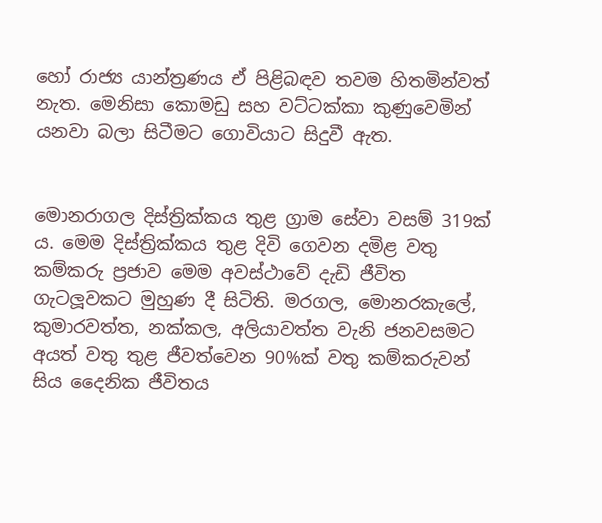හෝ රාජ්‍ය යාන්ත්‍රණය ඒ පිළිබඳව තවම හිතමින්වත් නැත. මෙනිසා කොමඩු සහ වට්ටක්කා කුණුවෙමින් යනවා බලා සිටීමට ගොවියාට සිදුවී ඇත.


මොනරාගල දිස්ත්‍රික්කය තුළ ග්‍රාම සේවා වසම් 319ක් ය. මෙම දිස්ත්‍රික්කය තුළ දිවි ගෙවන දමිළ වතු කම්කරු ප්‍රජාව මෙම අවස්ථාවේ දැඩි ජීවිත ගැටලූවකට මුහුණ දී සිටිති. මරගල, මොනරකැලේ, කුමාරවත්ත, නක්කල, අලියාවත්ත වැනි ජනවසමට අයත් වතු තුළ ජීවත්වෙන 90%ක් වතු කම්කරුවන් සිය දෛනික ජීවිතය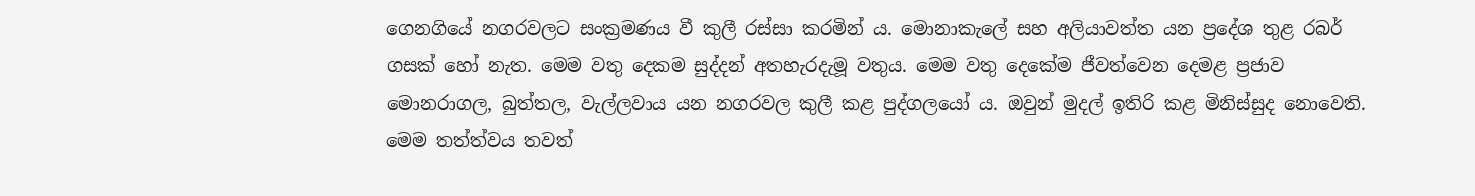ගෙනගියේ නගරවලට සංක්‍රමණය වී කුලී රස්සා කරමින් ය. මොනාකැලේ සහ අලියාවත්ත යන ප්‍රදේශ තුළ රබර් ගසක් හෝ නැත. මෙම වතු දෙකම සුද්දන් අතහැරදැමූ වතුය. මෙම වතු දෙකේම ජීවත්වෙන දෙමළ ප්‍රජාව මොනරාගල, බුත්තල, වැල්ලවාය යන නගරවල කුලී කළ පුද්ගලයෝ ය. ඔවුන් මුදල් ඉතිරි කළ මිනිස්සුද නොවෙති. මෙම තත්ත්වය තවත්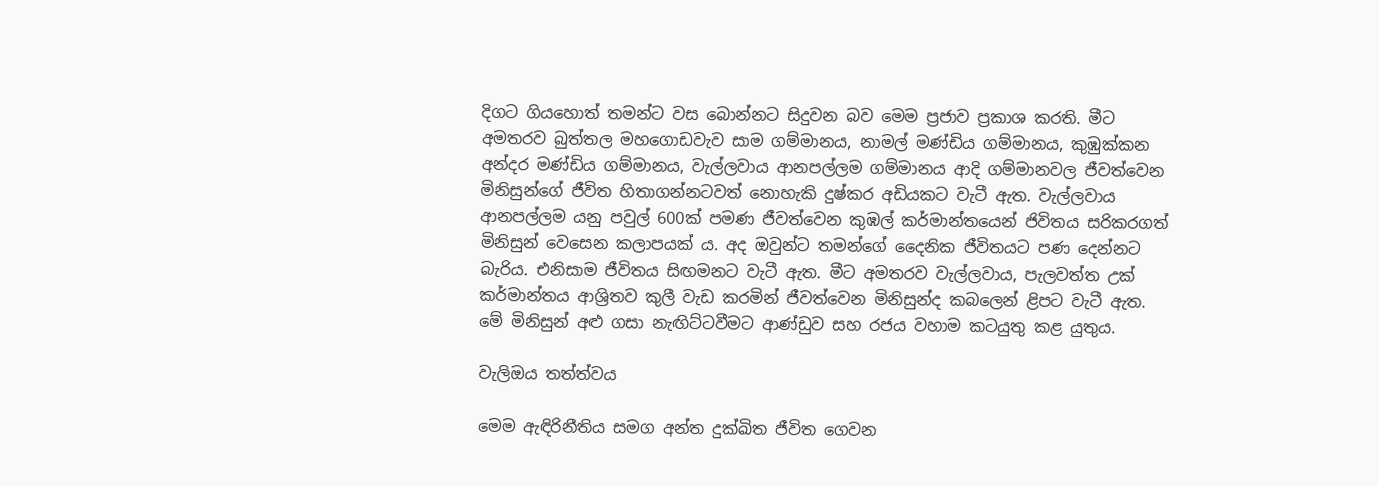දිගට ගියහොත් තමන්ට වස බොන්නට සිදුවන බව මෙම ප්‍රජාව ප්‍රකාශ කරති. මීට අමතරව බුත්තල මහගොඩවැව සාම ගම්මානය, නාමල් මණ්ඩිය ගම්මානය, කුඹුක්කන අන්දර මණ්ඩිය ගම්මානය, වැල්ලවාය ආනපල්ලම ගම්මානය ආදි ගම්මානවල ජීවත්වෙන මිනිසුන්ගේ ජීවිත හිතාගන්නටවත් නොහැකි දුෂ්කර අඩියකට වැටී ඇත. වැල්ලවාය ආනපල්ලම යනු පවුල් 600ක් පමණ ජීවත්වෙන කුඹල් කර්මාන්තයෙන් ජිවිතය සරිකරගත් මිනිසුන් වෙසෙන කලාපයක් ය. අද ඔවුන්ට තමන්ගේ දෛනික ජීවිතයට පණ දෙන්නට බැරිය. එනිසාම ජීවිතය සිඟමනට වැටී ඇත. මීට අමතරව වැල්ලවාය, පැලවත්ත උක් කර්මාන්තය ආශ්‍රිතව කුලී වැඩ කරමින් ජීවත්වෙන මිනිසුන්ද කබලෙන් ළිපට වැටී ඇත. මේ මිනිසුන් අළු ගසා නැඟිට්ටවීමට ආණ්ඩුව සහ රජය වහාම කටයුතු කළ යුතුය.

වැලිඔය තත්ත්වය

මෙම ඇඳිරිනීතිය සමග අන්ත දුක්ඛිත ජීවිත ගෙවන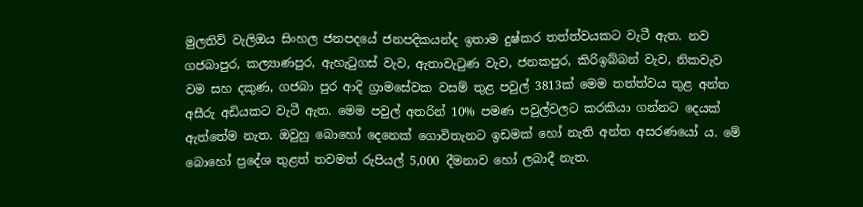මුලතිව් වැලිඔය සිංහල ජනපදයේ ජනපදිකයන්ද ඉතාම දුෂ්කර තත්ත්වයකට වැටී ඇත. නව ගජබාපුර, කල්‍යාණපුර, ඇහැටුගස් වැව, ඇතාවැටුණ වැව, ජනකපුර, කිරිඉබ්බන් වැව, නිකවැව වම සහ දකුණ, ගජබා පුර ආදි ග්‍රාමසේවක වසම් තුළ පවුල් 3813ක් මෙම තත්ත්වය තුළ අන්ත අසීරු අඩියකට වැටී ඇත. මෙම පවුල් අතරින් 10% පමණ පවුල්වලට කරකියා ගන්නට දෙයක් ඇත්තේම නැත. ඔවුහු බොහෝ දෙනෙක් ගොවිතැනට ඉඩමක් හෝ නැති අන්ත අසරණයෝ ය. මේ බොහෝ ප්‍රදේශ තුළත් තවමත් රුපියල් 5,000 දීමනාව හෝ ලබාදී නැත.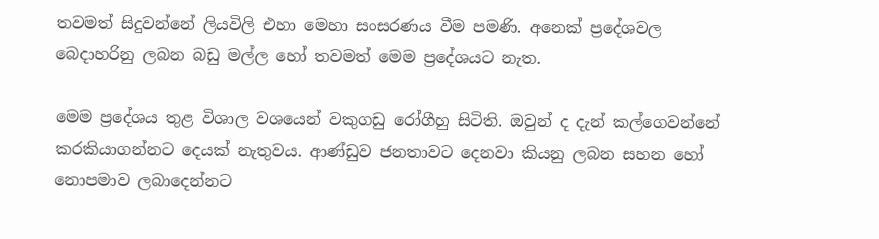තවමත් සිදුවන්නේ ලියවිලි එහා මෙහා සංසරණය වීම පමණි. අනෙක් ප්‍රදේශවල බෙදාහරිනු ලබන බඩු මල්ල හෝ තවමත් මෙම ප්‍රදේශයට නැත.

මෙම ප්‍රදේශය තුළ විශාල වශයෙන් වකුගඩු රෝගීහු සිටිති. ඔවුන් ද දැන් කල්ගෙවන්නේ කරකියාගන්නට දෙයක් නැතුවය. ආණ්ඩුව ජනතාවට දෙනවා කියනු ලබන සහන හෝ නොපමාව ලබාදෙන්නට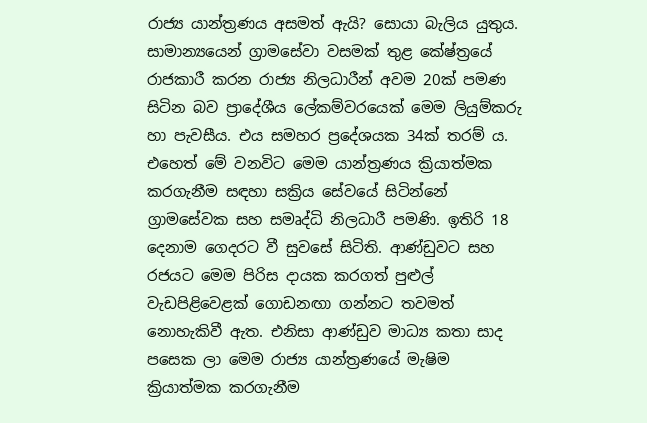රාජ්‍ය යාන්ත්‍රණය අසමත් ඇයි? සොයා බැලිය යුතුය. සාමාන්‍යයෙන් ග්‍රාමසේවා වසමක් තුළ කේෂ්ත්‍රයේ රාජකාරී කරන රාජ්‍ය නිලධාරීන් අවම 20ක් පමණ සිටින බව ප්‍රාදේශීය ලේකම්වරයෙක් මෙම ලියුම්කරු හා පැවසීය. එය සමහර ප්‍රදේශයක 34ක් තරම් ය. එහෙත් මේ වනවිට මෙම යාන්ත්‍රණය ක්‍රියාත්මක කරගැනීම සඳහා සක්‍රිය සේවයේ සිටින්නේ ග්‍රාමසේවක සහ සමෘද්ධි නිලධාරී පමණි. ඉතිරි 18 දෙනාම ගෙදරට වී සුවසේ සිටිති. ආණ්ඩුවට සහ රජයට මෙම පිරිස දායක කරගත් පුළුල් වැඩපිළිවෙළක් ගොඩනඟා ගන්නට තවමත් නොහැකිවී ඇත. එනිසා ආණ්ඩුව මාධ්‍ය කතා සාද පසෙක ලා මෙම රාජ්‍ය යාන්ත්‍රණයේ මැෂිම ක්‍රියාත්මක කරගැනීම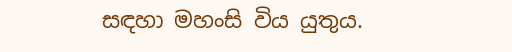සඳහා මහංසි විය යුතුය.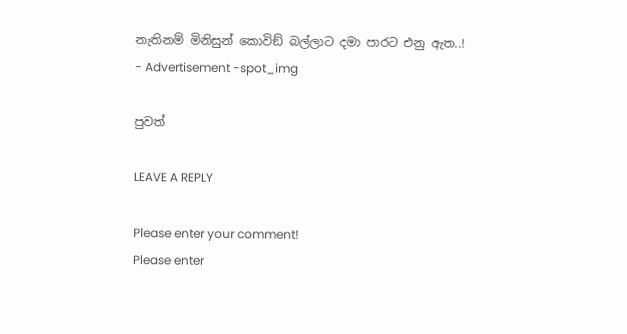නැතිනම් මිනිසුන් කොවිඞ් බල්ලාට දමා පාරට එනු ඇත..!
- Advertisement -spot_img

පුවත්

LEAVE A REPLY

Please enter your comment!
Please enter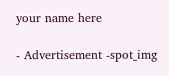your name here

- Advertisement -spot_img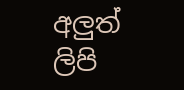අලුත් ලිපි